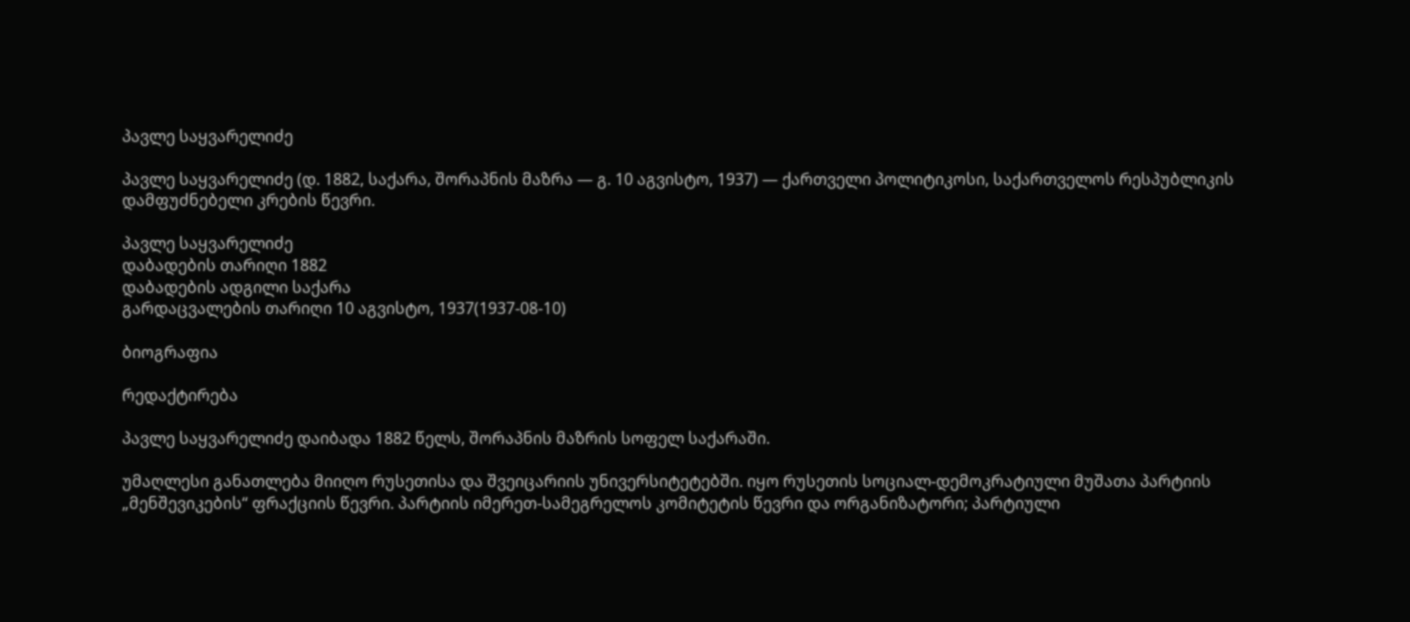პავლე საყვარელიძე

პავლე საყვარელიძე (დ. 1882, საქარა, შორაპნის მაზრა — გ. 10 აგვისტო, 1937) — ქართველი პოლიტიკოსი, საქართველოს რესპუბლიკის დამფუძნებელი კრების წევრი.

პავლე საყვარელიძე
დაბადების თარიღი 1882
დაბადების ადგილი საქარა
გარდაცვალების თარიღი 10 აგვისტო, 1937(1937-08-10)

ბიოგრაფია

რედაქტირება

პავლე საყვარელიძე დაიბადა 1882 წელს, შორაპნის მაზრის სოფელ საქარაში.

უმაღლესი განათლება მიიღო რუსეთისა და შვეიცარიის უნივერსიტეტებში. იყო რუსეთის სოციალ-დემოკრატიული მუშათა პარტიის „მენშევიკების“ ფრაქციის წევრი. პარტიის იმერეთ-სამეგრელოს კომიტეტის წევრი და ორგანიზატორი; პარტიული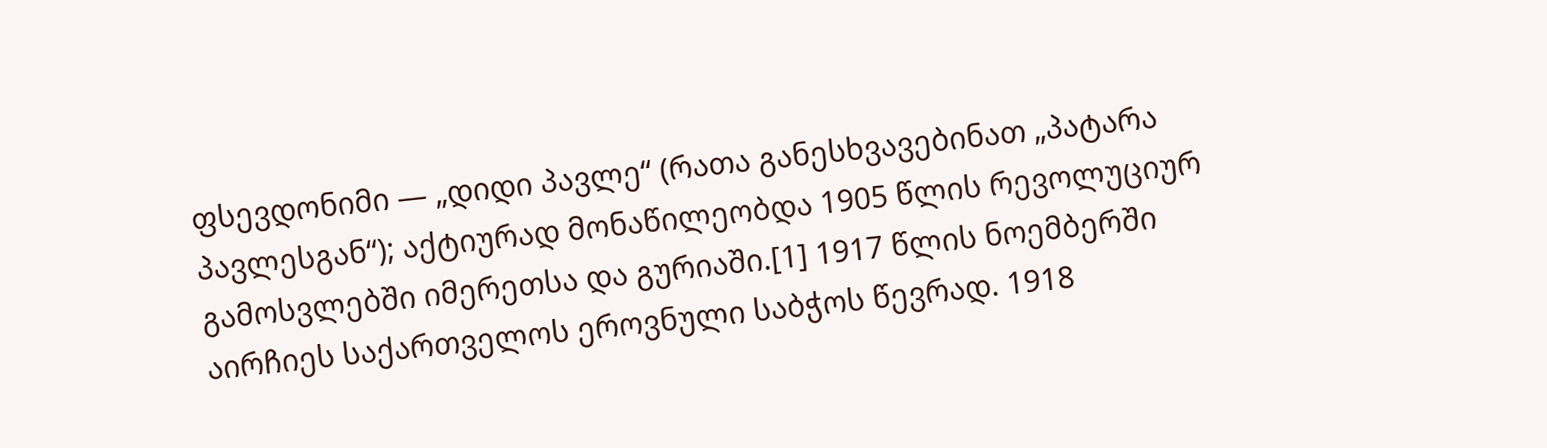ფსევდონიმი — „დიდი პავლე“ (რათა განესხვავებინათ „პატარა პავლესგან“); აქტიურად მონაწილეობდა 1905 წლის რევოლუციურ გამოსვლებში იმერეთსა და გურიაში.[1] 1917 წლის ნოემბერში აირჩიეს საქართველოს ეროვნული საბჭოს წევრად. 1918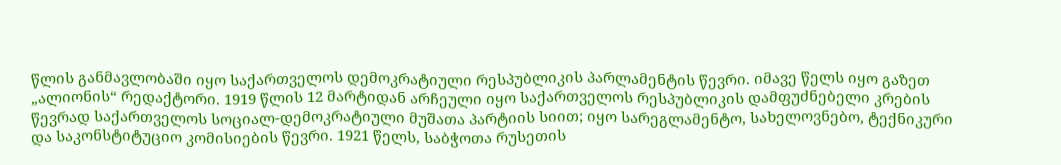წლის განმავლობაში იყო საქართველოს დემოკრატიული რესპუბლიკის პარლამენტის წევრი. იმავე წელს იყო გაზეთ „ალიონის“ რედაქტორი. 1919 წლის 12 მარტიდან არჩეული იყო საქართველოს რესპუბლიკის დამფუძნებელი კრების წევრად საქართველოს სოციალ-დემოკრატიული მუშათა პარტიის სიით; იყო სარეგლამენტო, სახელოვნებო, ტექნიკური და საკონსტიტუციო კომისიების წევრი. 1921 წელს, საბჭოთა რუსეთის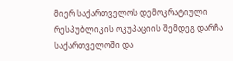მიერ საქართველოს დემოკრატიული რესპუბლიკის ოკუპაციის შემდეგ დარჩა საქართველოში და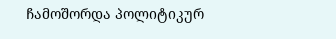ჩამოშორდა პოლიტიკურ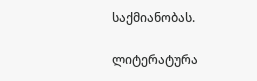საქმიანობას.

ლიტერატურა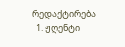რედაქტირება
  1. ჟღენტი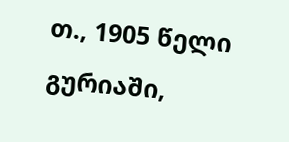თ., 1905 წელი გურიაში,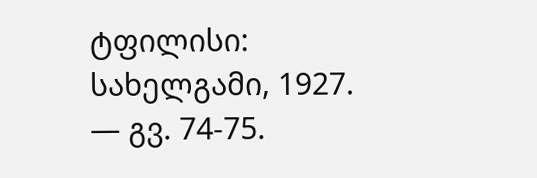ტფილისი: სახელგამი, 1927. — გვ. 74-75.